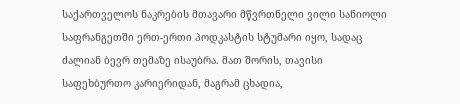საქართველოს ნაკრების მთავარი მწვრთნელი ვილი სანიოლი საფრანგეთში ერთ-ერთი პოდკასტის სტუმარი იყო, სადაც ძალიან ბევრ თემაზე ისაუბრა. მათ შორის, თავისი საფეხბურთო კარიერიდან, მაგრამ ცხადია,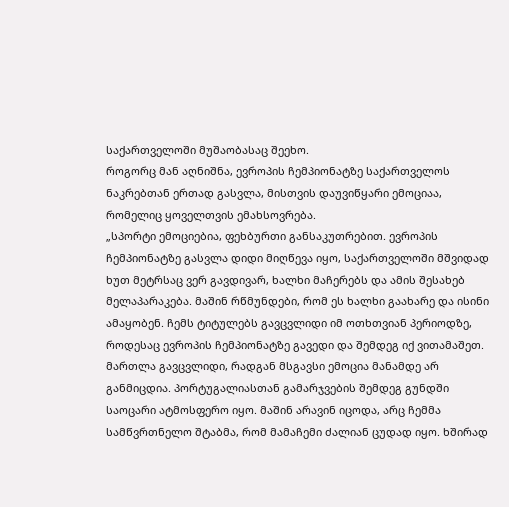საქართველოში მუშაობასაც შეეხო.
როგორც მან აღნიშნა, ევროპის ჩემპიონატზე საქართველოს ნაკრებთან ერთად გასვლა, მისთვის დაუვიწყარი ემოციაა, რომელიც ყოველთვის ემახსოვრება.
„სპორტი ემოციებია, ფეხბურთი განსაკუთრებით. ევროპის ჩემპიონატზე გასვლა დიდი მიღწევა იყო, საქართველოში მშვიდად ხუთ მეტრსაც ვერ გავდივარ, ხალხი მაჩერებს და ამის შესახებ მელაპარაკება. მაშინ რწმუნდები, რომ ეს ხალხი გაახარე და ისინი ამაყობენ. ჩემს ტიტულებს გავცვლიდი იმ ოთხთვიან პერიოდზე, როდესაც ევროპის ჩემპიონატზე გავედი და შემდეგ იქ ვითამაშეთ. მართლა გავცვლიდი, რადგან მსგავსი ემოცია მანამდე არ განმიცდია. პორტუგალიასთან გამარჯვების შემდეგ გუნდში საოცარი ატმოსფერო იყო. მაშინ არავინ იცოდა, არც ჩემმა სამწვრთნელო შტაბმა, რომ მამაჩემი ძალიან ცუდად იყო. ხშირად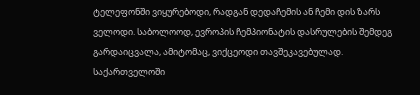ტელეფონში ვიყურებოდი, რადგან დედაჩემის ან ჩემი დის ზარს ველოდი. საბოლოოდ, ევროპის ჩემპიონატის დასრულების შემდეგ გარდაიცვალა, ამიტომაც, ვიქცეოდი თავშეკავებულად.
საქართველოში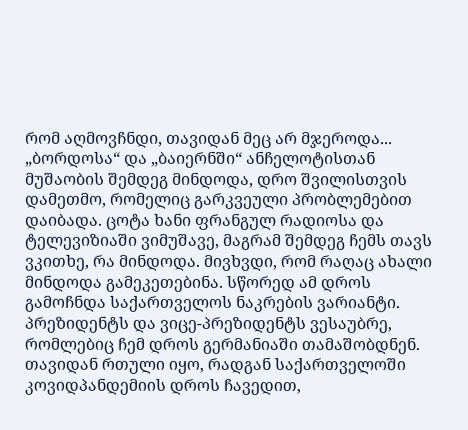რომ აღმოვჩნდი, თავიდან მეც არ მჯეროდა... „ბორდოსა“ და „ბაიერნში“ ანჩელოტისთან მუშაობის შემდეგ მინდოდა, დრო შვილისთვის დამეთმო, რომელიც გარკვეული პრობლემებით დაიბადა. ცოტა ხანი ფრანგულ რადიოსა და ტელევიზიაში ვიმუშავე, მაგრამ შემდეგ ჩემს თავს ვკითხე, რა მინდოდა. მივხვდი, რომ რაღაც ახალი მინდოდა გამეკეთებინა. სწორედ ამ დროს გამოჩნდა საქართველოს ნაკრების ვარიანტი. პრეზიდენტს და ვიცე-პრეზიდენტს ვესაუბრე, რომლებიც ჩემ დროს გერმანიაში თამაშობდნენ. თავიდან რთული იყო, რადგან საქართველოში კოვიდპანდემიის დროს ჩავედით,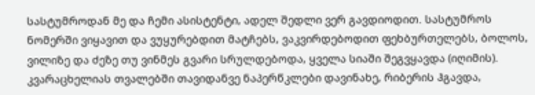სასტუმროდან მე და ჩემი ასისტენტი, ადელ შედლი ვერ გავდიოდით. სასტუმროს ნომერში ვიყავით და ვუყურებდით მატჩებს, ვაკვირდებოდით ფეხბურთელებს, ბოლოს, ვილიზე და ძეზე თუ ვინმეს გვარი სრულდებოდა, ყველა სიაში შეგვყავდა (იღიმის).
კვარაცხელიას თვალებში თავიდანვე ნაპერწკლები დავინახე, რიბერის ჰგავდა,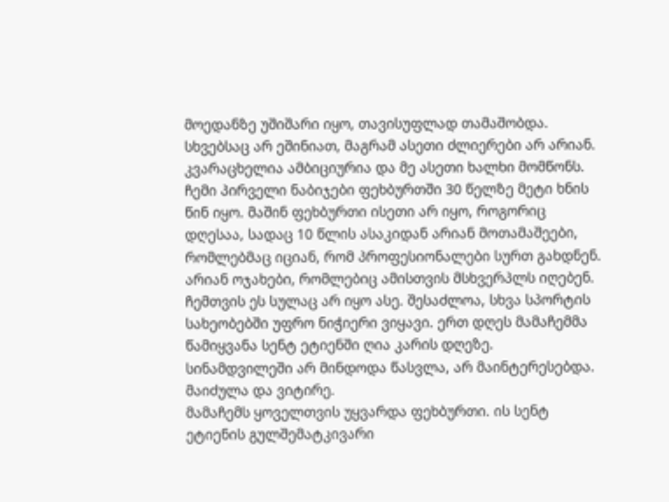მოედანზე უშიშარი იყო, თავისუფლად თამაშობდა. სხვებსაც არ ეშინიათ, მაგრამ ასეთი ძლიერები არ არიან. კვარაცხელია ამბიციურია და მე ასეთი ხალხი მომწონს.
ჩემი პირველი ნაბიჯები ფეხბურთში 30 წელზე მეტი ხნის წინ იყო. მაშინ ფეხბურთი ისეთი არ იყო, როგორიც დღესაა, სადაც 10 წლის ასაკიდან არიან მოთამაშეები, რომლებმაც იციან, რომ პროფესიონალები სურთ გახდნენ. არიან ოჯახები, რომლებიც ამისთვის მსხვერპლს იღებენ. ჩემთვის ეს სულაც არ იყო ასე. შესაძლოა, სხვა სპორტის სახეობებში უფრო ნიჭიერი ვიყავი. ერთ დღეს მამაჩემმა წამიყვანა სენტ ეტიენში ღია კარის დღეზე. სინამდვილეში არ მინდოდა წასვლა, არ მაინტერესებდა. მაიძულა და ვიტირე.
მამაჩემს ყოველთვის უყვარდა ფეხბურთი. ის სენტ ეტიენის გულშემატკივარი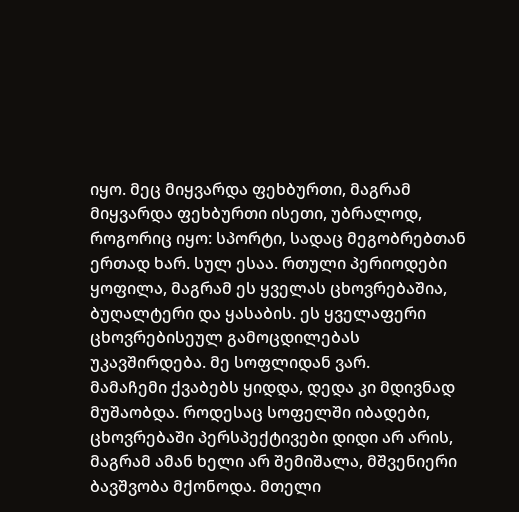იყო. მეც მიყვარდა ფეხბურთი, მაგრამ მიყვარდა ფეხბურთი ისეთი, უბრალოდ, როგორიც იყო: სპორტი, სადაც მეგობრებთან ერთად ხარ. სულ ესაა. რთული პერიოდები ყოფილა, მაგრამ ეს ყველას ცხოვრებაშია, ბუღალტერი და ყასაბის. ეს ყველაფერი ცხოვრებისეულ გამოცდილებას უკავშირდება. მე სოფლიდან ვარ.
მამაჩემი ქვაბებს ყიდდა, დედა კი მდივნად მუშაობდა. როდესაც სოფელში იბადები, ცხოვრებაში პერსპექტივები დიდი არ არის, მაგრამ ამან ხელი არ შემიშალა, მშვენიერი ბავშვობა მქონოდა. მთელი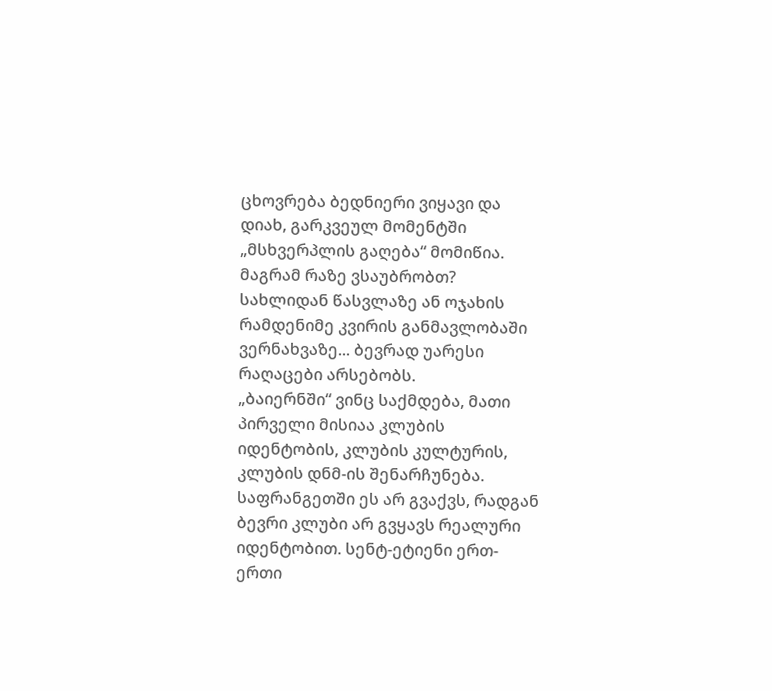ცხოვრება ბედნიერი ვიყავი და დიახ, გარკვეულ მომენტში „მსხვერპლის გაღება“ მომიწია. მაგრამ რაზე ვსაუბრობთ? სახლიდან წასვლაზე ან ოჯახის რამდენიმე კვირის განმავლობაში ვერნახვაზე... ბევრად უარესი რაღაცები არსებობს.
„ბაიერნში“ ვინც საქმდება, მათი პირველი მისიაა კლუბის იდენტობის, კლუბის კულტურის, კლუბის დნმ-ის შენარჩუნება. საფრანგეთში ეს არ გვაქვს, რადგან ბევრი კლუბი არ გვყავს რეალური იდენტობით. სენტ-ეტიენი ერთ-ერთი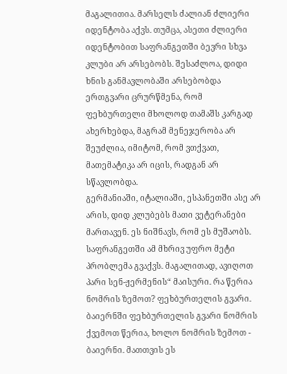მაგალითია. მარსელს ძალიან ძლიერი იდენტობა აქვს. თუმცა, ასეთი ძლიერი იდენტობით საფრანგეთში ბევრი სხვა კლუბი არ არსებობს. შესაძლოა, დიდი ხნის განმავლობაში არსებობდა ერთგვარი ცრურწმენა, რომ ფეხბურთელი მხოლოდ თამაშს კარგად ახერხებდა, მაგრამ მენეჯერობა არ შეუძლია, იმიტომ, რომ ვთქვათ, მათემატიკა არ იცის, რადგან არ სწავლობდა.
გერმანიაში, იტალიაში, ესპანეთში ასე არ არის, დიდ კლუბებს მათი ვეტერანები მართავენ. ეს ნიშნავს, რომ ეს მუშაობს. საფრანგეთში ამ მხრივ უფრო მეტი პრობლემა გვაქვს. მაგალითად, ავიღოთ პარი სენ-ჟერმენის“ მაისური. რა წერია ნომრის ზემოთ? ფეხბურთელის გვარი. ბაიერნში ფეხბურთელის გვარი ნომრის ქვემოთ წერია, ხოლო ნომრის ზემოთ - ბაიერნი. მათთვის ეს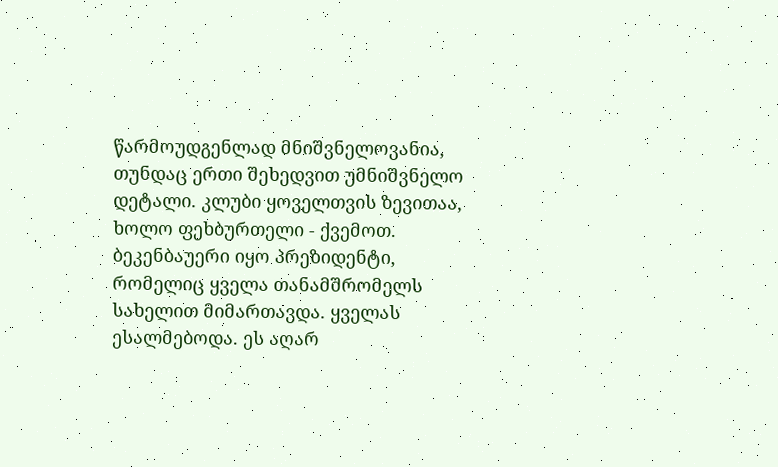წარმოუდგენლად მნიშვნელოვანია, თუნდაც ერთი შეხედვით უმნიშვნელო დეტალი. კლუბი ყოველთვის ზევითაა, ხოლო ფეხბურთელი - ქვემოთ.
ბეკენბაუერი იყო პრეზიდენტი, რომელიც ყველა თანამშრომელს სახელით მიმართავდა. ყველას ესალმებოდა. ეს აღარ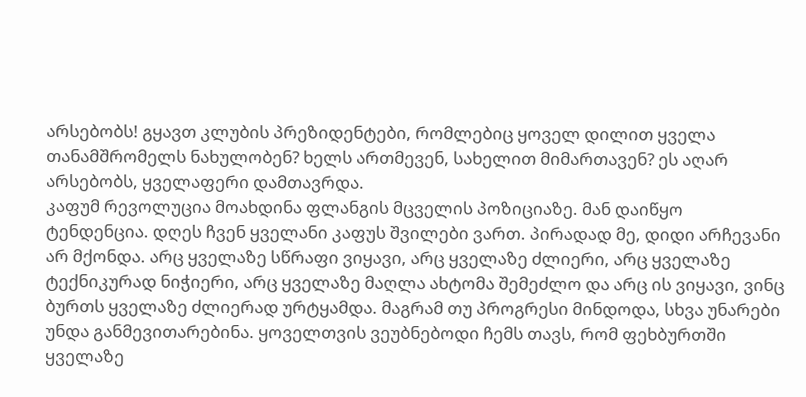არსებობს! გყავთ კლუბის პრეზიდენტები, რომლებიც ყოველ დილით ყველა თანამშრომელს ნახულობენ? ხელს ართმევენ, სახელით მიმართავენ? ეს აღარ არსებობს, ყველაფერი დამთავრდა.
კაფუმ რევოლუცია მოახდინა ფლანგის მცველის პოზიციაზე. მან დაიწყო ტენდენცია. დღეს ჩვენ ყველანი კაფუს შვილები ვართ. პირადად მე, დიდი არჩევანი არ მქონდა. არც ყველაზე სწრაფი ვიყავი, არც ყველაზე ძლიერი, არც ყველაზე ტექნიკურად ნიჭიერი, არც ყველაზე მაღლა ახტომა შემეძლო და არც ის ვიყავი, ვინც ბურთს ყველაზე ძლიერად ურტყამდა. მაგრამ თუ პროგრესი მინდოდა, სხვა უნარები უნდა განმევითარებინა. ყოველთვის ვეუბნებოდი ჩემს თავს, რომ ფეხბურთში ყველაზე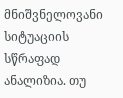მნიშვნელოვანი სიტუაციის სწრაფად ანალიზია. თუ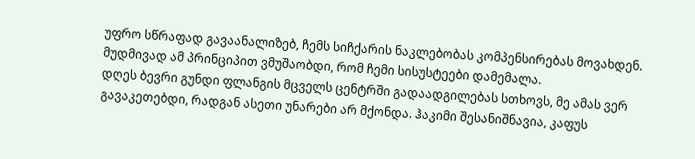უფრო სწრაფად გავაანალიზებ, ჩემს სიჩქარის ნაკლებობას კომპენსირებას მოვახდენ. მუდმივად ამ პრინციპით ვმუშაობდი, რომ ჩემი სისუსტეები დამემალა.
დღეს ბევრი გუნდი ფლანგის მცველს ცენტრში გადაადგილებას სთხოვს, მე ამას ვერ გავაკეთებდი, რადგან ასეთი უნარები არ მქონდა. ჰაკიმი შესანიშნავია, კაფუს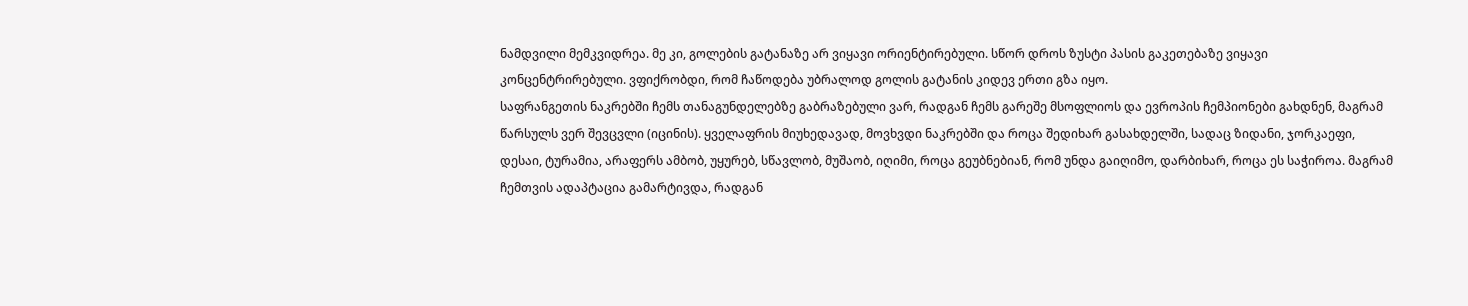ნამდვილი მემკვიდრეა. მე კი, გოლების გატანაზე არ ვიყავი ორიენტირებული. სწორ დროს ზუსტი პასის გაკეთებაზე ვიყავი კონცენტრირებული. ვფიქრობდი, რომ ჩაწოდება უბრალოდ გოლის გატანის კიდევ ერთი გზა იყო.
საფრანგეთის ნაკრებში ჩემს თანაგუნდელებზე გაბრაზებული ვარ, რადგან ჩემს გარეშე მსოფლიოს და ევროპის ჩემპიონები გახდნენ, მაგრამ წარსულს ვერ შევცვლი (იცინის). ყველაფრის მიუხედავად, მოვხვდი ნაკრებში და როცა შედიხარ გასახდელში, სადაც ზიდანი, ჯორკაეფი, დესაი, ტურამია, არაფერს ამბობ, უყურებ, სწავლობ, მუშაობ, იღიმი, როცა გეუბნებიან, რომ უნდა გაიღიმო, დარბიხარ, როცა ეს საჭიროა. მაგრამ ჩემთვის ადაპტაცია გამარტივდა, რადგან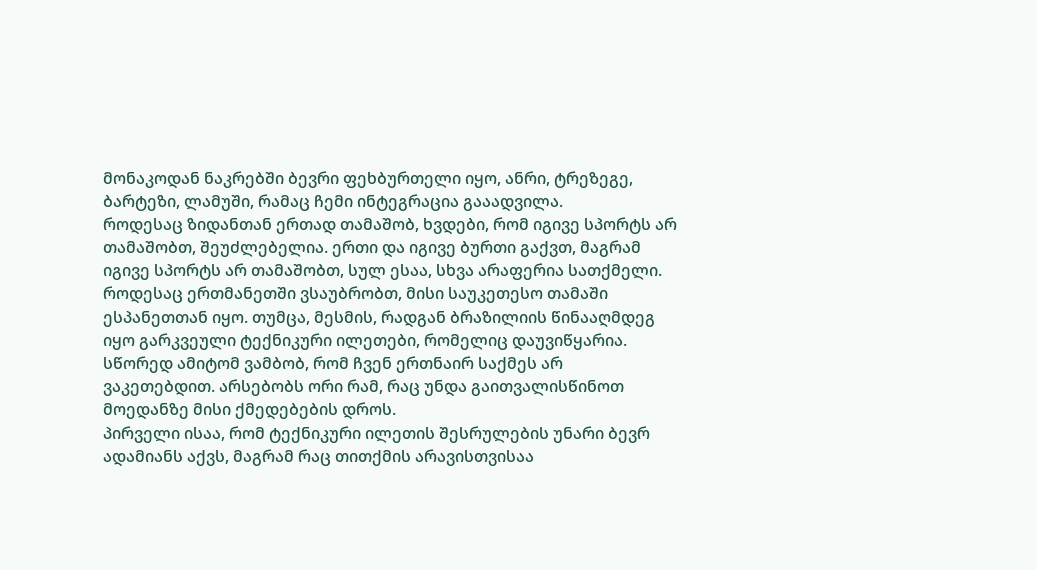მონაკოდან ნაკრებში ბევრი ფეხბურთელი იყო, ანრი, ტრეზეგე, ბარტეზი, ლამუში, რამაც ჩემი ინტეგრაცია გააადვილა.
როდესაც ზიდანთან ერთად თამაშობ, ხვდები, რომ იგივე სპორტს არ თამაშობთ, შეუძლებელია. ერთი და იგივე ბურთი გაქვთ, მაგრამ იგივე სპორტს არ თამაშობთ, სულ ესაა, სხვა არაფერია სათქმელი. როდესაც ერთმანეთში ვსაუბრობთ, მისი საუკეთესო თამაში ესპანეთთან იყო. თუმცა, მესმის, რადგან ბრაზილიის წინააღმდეგ იყო გარკვეული ტექნიკური ილეთები, რომელიც დაუვიწყარია. სწორედ ამიტომ ვამბობ, რომ ჩვენ ერთნაირ საქმეს არ ვაკეთებდით. არსებობს ორი რამ, რაც უნდა გაითვალისწინოთ მოედანზე მისი ქმედებების დროს.
პირველი ისაა, რომ ტექნიკური ილეთის შესრულების უნარი ბევრ ადამიანს აქვს, მაგრამ რაც თითქმის არავისთვისაა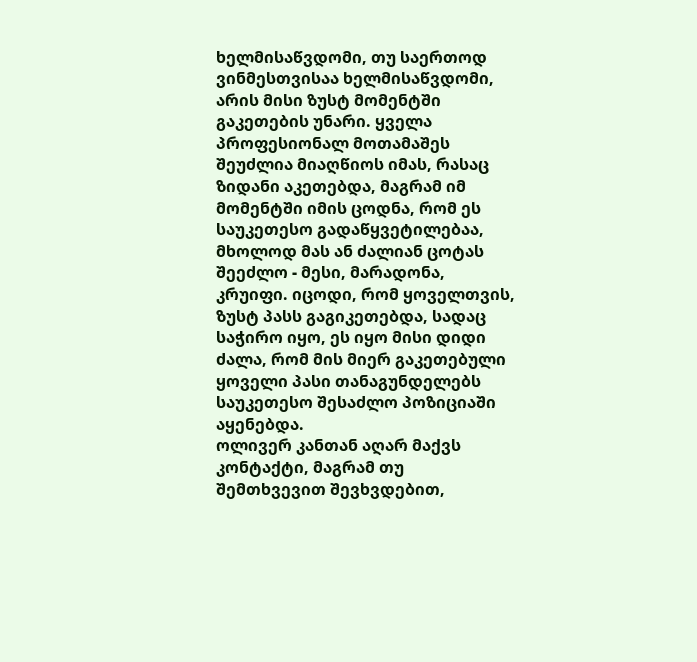ხელმისაწვდომი, თუ საერთოდ ვინმესთვისაა ხელმისაწვდომი, არის მისი ზუსტ მომენტში გაკეთების უნარი. ყველა პროფესიონალ მოთამაშეს შეუძლია მიაღწიოს იმას, რასაც ზიდანი აკეთებდა, მაგრამ იმ მომენტში იმის ცოდნა, რომ ეს საუკეთესო გადაწყვეტილებაა, მხოლოდ მას ან ძალიან ცოტას შეეძლო - მესი, მარადონა, კრუიფი. იცოდი, რომ ყოველთვის, ზუსტ პასს გაგიკეთებდა, სადაც საჭირო იყო, ეს იყო მისი დიდი ძალა, რომ მის მიერ გაკეთებული ყოველი პასი თანაგუნდელებს საუკეთესო შესაძლო პოზიციაში აყენებდა.
ოლივერ კანთან აღარ მაქვს კონტაქტი, მაგრამ თუ შემთხვევით შევხვდებით,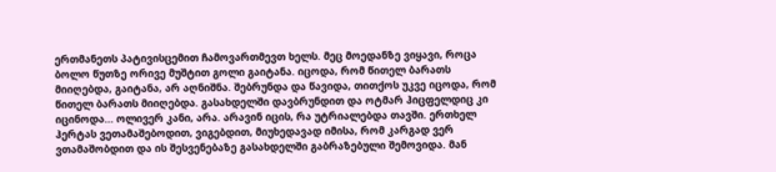ერთმანეთს პატივისცემით ჩამოვართმევთ ხელს. მეც მოედანზე ვიყავი, როცა ბოლო წუთზე ორივე მუშტით გოლი გაიტანა. იცოდა, რომ წითელ ბარათს მიიღებდა, გაიტანა, არ აღნიშნა. შებრუნდა და წავიდა, თითქოს უკვე იცოდა, რომ წითელ ბარათს მიიღებდა. გასახდელში დავბრუნდით და ოტმარ ჰიცფელდიც კი იცინოდა... ოლივერ კანი, არა. არავინ იცის, რა უტრიალებდა თავში. ერთხელ ჰერტას ვეთამაშებოდით, ვიგებდით, მიუხედავად იმისა, რომ კარგად ვერ ვთამაშობდით და ის შესვენებაზე გასახდელში გაბრაზებული შემოვიდა. მან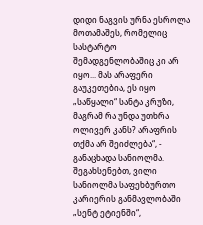დიდი ნაგვის ურნა ესროლა მოთამაშეს, რომელიც სასტარტო შემადგენლობაშიც კი არ იყო... მას არაფერი გაუკეთებია, ეს იყო „საწყალი“ სანტა კრუზი, მაგრამ რა უნდა უთხრა ოლივერ კანს? არაფრის თქმა არ შეიძლება“, - განაცხადა სანიოლმა.
შეგახსენებთ, ვილი სანიოლმა საფეხბურთო კარიერის განმავლობაში „სენტ ეტიენში“,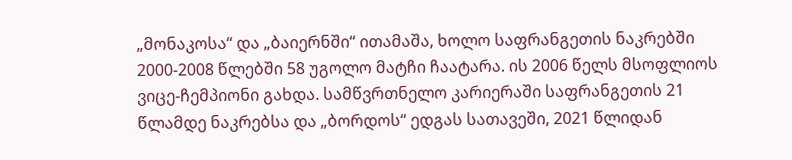„მონაკოსა“ და „ბაიერნში“ ითამაშა, ხოლო საფრანგეთის ნაკრებში 2000-2008 წლებში 58 უგოლო მატჩი ჩაატარა. ის 2006 წელს მსოფლიოს ვიცე-ჩემპიონი გახდა. სამწვრთნელო კარიერაში საფრანგეთის 21 წლამდე ნაკრებსა და „ბორდოს“ ედგას სათავეში, 2021 წლიდან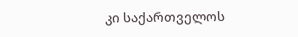კი საქართველოს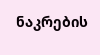ნაკრების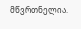მწვრთნელია.